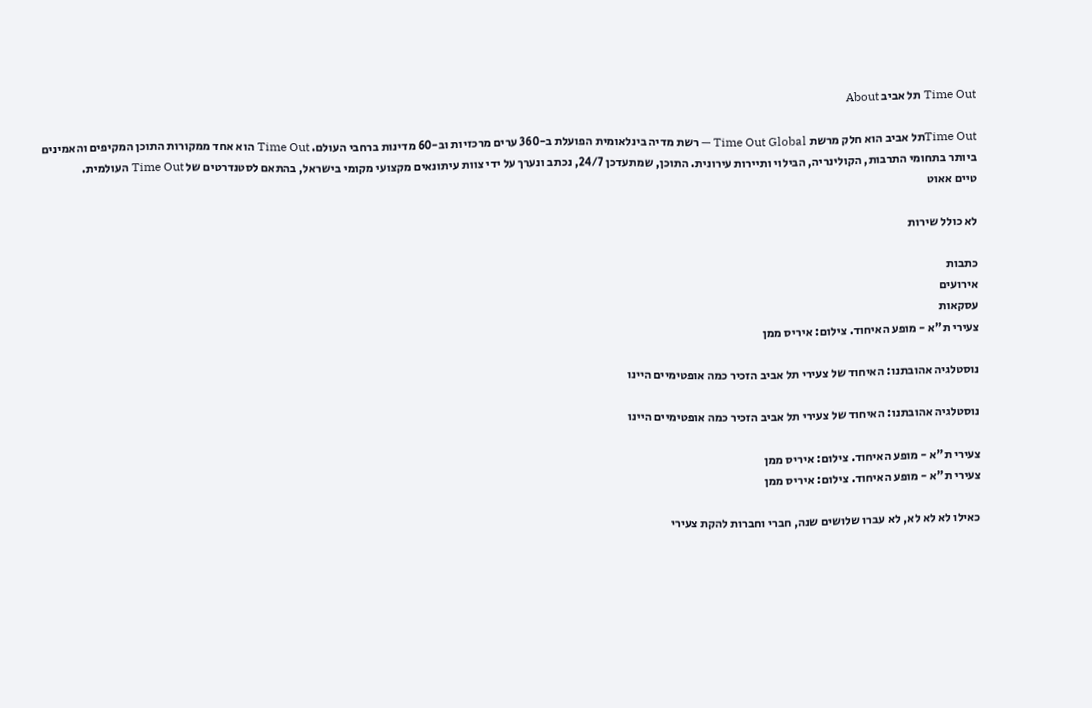Time Out תל אביב About

Time Outתל אביב הוא חלק מרשת Time Out Global — רשת מדיה בינלאומית הפועלת ב-360 ערים מרכזיות וב-60 מדינות ברחבי העולם. Time Out הוא אחד ממקורות התוכן המקיפים והאמינים ביותר בתחומי התרבות, הקולינריה, הבילוי ותיירות עירונית. התוכן, שמתעדכן 24/7, נכתב ונערך על ידי צוות עיתונאים מקצועי מקומי בישראל, בהתאם לסטנדרטים של Time Out העולמית.
טיים אאוט

לא כולל שירות

כתבות
אירועים
עסקאות
צעירי ת"א - מופע האיחוד. צילום: איריס ממן

נוסטלגיה אהובתנו: האיחוד של צעירי תל אביב הזכיר כמה אופטימיים היינו

נוסטלגיה אהובתנו: האיחוד של צעירי תל אביב הזכיר כמה אופטימיים היינו

צעירי ת"א - מופע האיחוד. צילום: איריס ממן
צעירי ת"א - מופע האיחוד. צילום: איריס ממן

כאילו לא לא לא, לא עברו שלושים שנה, חברי וחברות להקת צעירי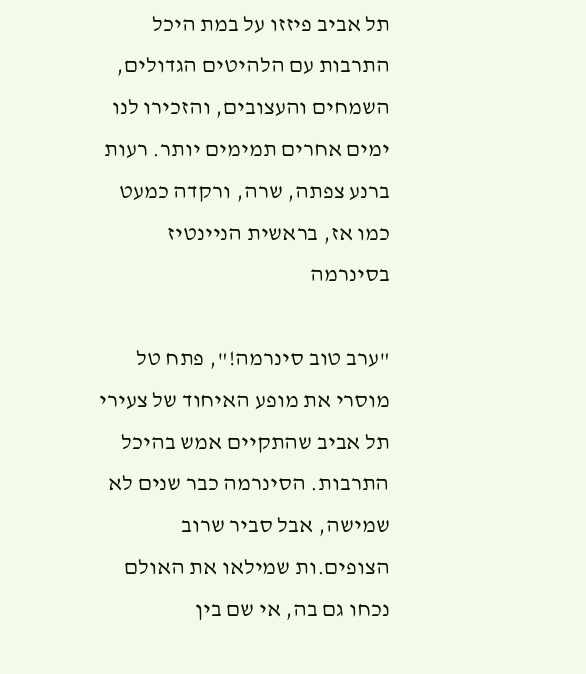תל אביב פיזזו על במת היכל התרבות עם הלהיטים הגדולים, השמחים והעצובים, והזכירו לנו ימים אחרים תמימים יותר. רעות ברנע צפתה, שרה, ורקדה כמעט כמו אז, בראשית הניינטיז בסינרמה

"ערב טוב סינרמה!", פתח טל מוסרי את מופע האיחוד של צעירי תל אביב שהתקיים אמש בהיכל התרבות. הסינרמה כבר שנים לא שמישה, אבל סביר שרוב הצופים.ות שמילאו את האולם נכחו גם בה, אי שם בין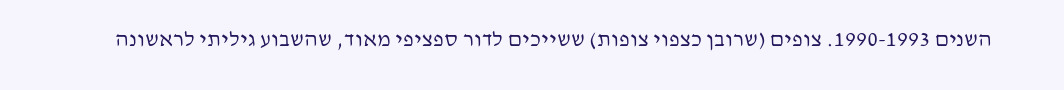השנים 1990-1993. צופים (שרובן כצפוי צופות) ששייכים לדור ספציפי מאוד, שהשבוע גיליתי לראשונה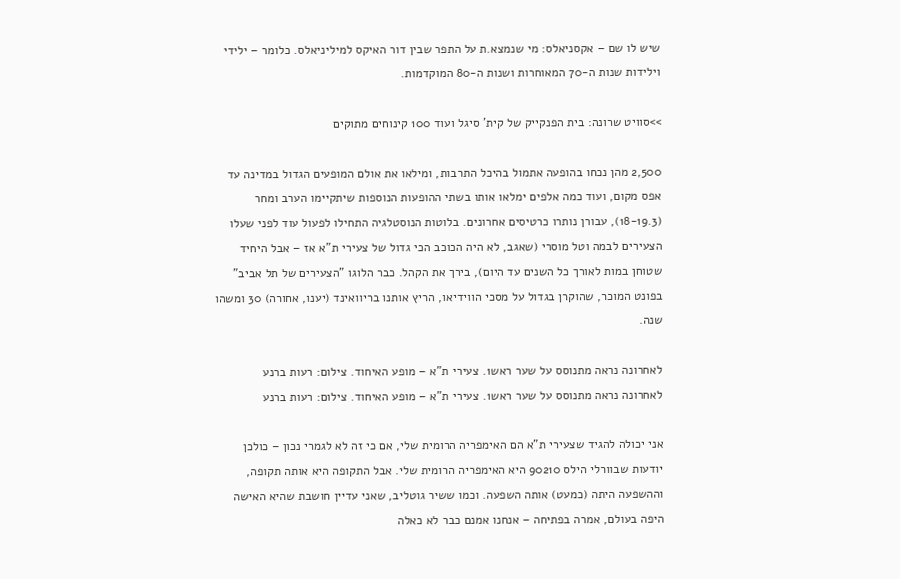שיש לו שם – אקסניאלס: מי שנמצא.ת על התפר שבין דור האיקס למיליניאלס. כלומר – ילידי וילידות שנות ה-70 המאוחרות ושנות ה-80 המוקדמות.

>>סוויט שרונה: בית הפנקייק של קית' סיגל ועוד 100 קינוחים מתוקים

2,500 מהן נכחו בהופעה אתמול בהיכל התרבות, ומילאו את אולם המופעים הגדול במדינה עד אפס מקום, ועוד כמה אלפים ימלאו אותו בשתי ההופעות הנוספות שיתקיימו הערב ומחר (18-19.3), עבורן נותרו כרטיסים אחרונים. בלוטות הנוסטלגיה התחילו לפעול עוד לפני שעלו הצעירים לבמה וטל מוסרי (שאגב, לא היה הכוכב הכי גדול של צעירי ת"א אז – אבל היחיד שטוחן במות לאורך כל השנים עד היום), בירך את הקהל. כבר הלוגו "הצעירים של תל אביב" בפונט המוכר, שהוקרן בגדול על מסכי הווידיאו, הריץ אותנו בריוואינד (יענו, אחורה) 30 ומשהו שנה.

לאחרונה נראה מתנוסס על שער ראש1. צעירי ת"א – מופע האיחוד. צילום: רעות ברנע
לאחרונה נראה מתנוסס על שער ראש1. צעירי ת"א – מופע האיחוד. צילום: רעות ברנע

אני יכולה להגיד שצעירי ת"א הם האימפריה הרומית שלי, אם כי זה לא לגמרי נכון – כולכן יודעות שבוורלי הילס 90210 היא האימפריה הרומית שלי. אבל התקופה היא אותה תקופה, וההשפעה היתה (כמעט) אותה השפעה. וכמו ששיר גוטליב, שאני עדיין חושבת שהיא האישה היפה בעולם, אמרה בפתיחה – אנחנו אמנם כבר לא כאלה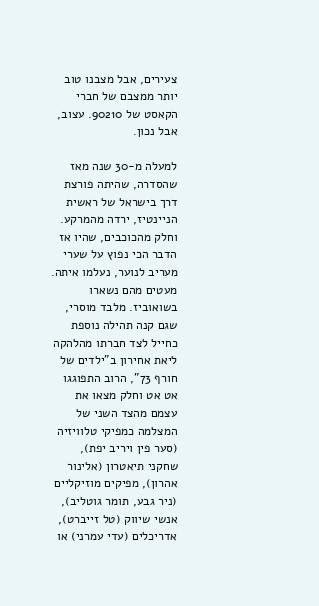צעירים, אבל מצבנו טוב יותר ממצבם של חברי הקאסט של 90210. עצוב, אבל נכון.

למעלה מ-30 שנה מאז שהסדרה, שהיתה פורצת דרך בישראל של ראשית הניינטיז, ירדה מהמרקע. וחלק מהכוכבים, שהיו אז הדבר הכי נפוץ על שערי מעריב לנוער, נעלמו איתה. מעטים מהם נשארו בשואוביז. מלבד מוסרי, שגם קנה תהילה נוספת כחייל לצד חברתו מהלהקה ליאת אחירון ב"ילדים של חורף 73", הרוב התפוגגו אט אט וחלק מצאו את עצמם מהצד השני של המצלמה כמפיקי טלוויזיה (סער פין ויריב יפת), שחקני תיאטרון (אלינור אהרון), מפיקים מוזיקליים (ניר גבע, תומר גוטליב), אנשי שיווק (טל זייברט), אדריכלים (עדי עמרני) או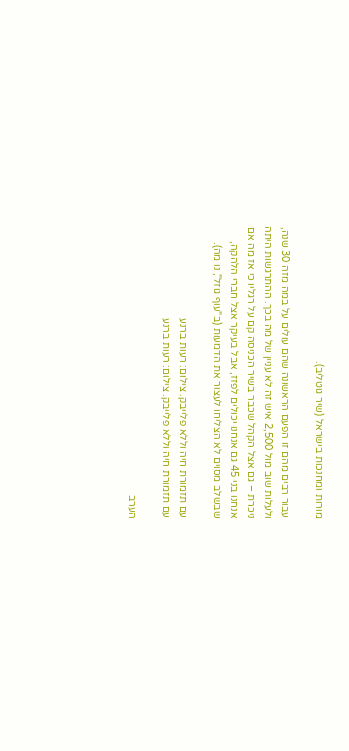מורות ומחנכות בישראל (שיר גוטליב).

עבור רבים מהם זו הפעם הראשונה שהם עולים על במה מזה 30 שנה, ולעלות שוב מול 2,500 איש זה לא עניין של מה בכך. ההתרגשות היתה ניכרת – גם אצל הקהל שכבר בשיר הכניסה קם על רגליו כי אז מה אם אנחנו בני 45 גם אנחנו יכולים לפזז, אבל בעיקר אצל חברי הלהקה, שבשלב מסוים לא הצליחו לעצור את הדמעות (ב"עוף גוזל", נו מה).

עם תזמורת חיה וללא פלייבק. צילום: רעות ברנע
עם תזמורת חיה וללא פלייבק. צילום: רעות ברנע

הערב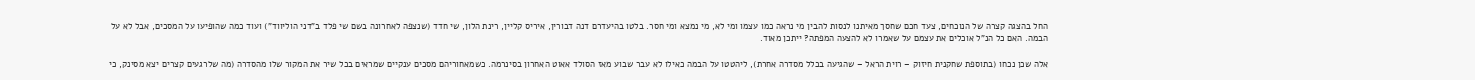החל בהצגה קצרה של הנוכחים, צעד חכם שחסך מאיתנו לנסות להבין מי נראה כמו עצמו ומי לא, מי נמצא ומי חסר. בלטו בהיעדרם דנה דבורין, איריס קליין, רינת הלון, שי חדד (שנצפה לאחרונה בשם שי פלד ב"דני הוליווד") ועוד כמה שהופיעו על המסכים, אבל לא על הבמה. האם כל הנ"ל אוכלים את עצמם על שאמרו לא להצעה המפתה? ייתכן מאוד.

אלה שכן נכחו (בתוספת שחקנית חיזוק – רוית הראל – שהגיעה בכלל מסדרה אחרת), ליהטטו על הבמה כאילו לא עבר שבוע מאז הסולד אאוט האחרון בסינרמה. כשמאחוריהם מסכים ענקיים שמראים בכל שיר את המקור שלו מהסדרה (מה שלרגעים קצרים יצא מסינק, כי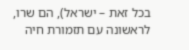בכל זאת – ישראל), הם שרו, לראשונה עם תזמורת חיה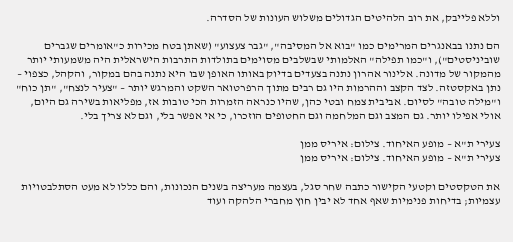וללא פלייבק, את רוב הלהיטים הגדולים משלוש העונות של הסדרה.

הם נתנו בבאנגרים המרימים כמו "בוא אל המסיבה", "גבר צעצוע" (שאתן בטח מכירות כ"אומרים שגברים שוביניסטים"), ו"כמו תפילה" האלמותי שבשלבים מסוימים בתולדות התרבות הישראלית היה משמעותי יותר מהמקור של מדונה. אלינור אהרון נתנה בצעדים בדיוק באותו האופן שבו היא נתנה בהם במקור, והקהל, כצפוי – נתן באקסטזה. לצד הקצב וההרמות היו גם רבים מתוך הרפרטואר השקט והמרגש יותר – "צעיר לנצח", "תן כוח" ו"מילה טובה" לסיום. אביבית צמח ובטי כהן, שהיו כנראה הזמרות הכי טובות אז, מפליאות בשירה גם היום, אולי אפילו יותר. גם המצב וגם המלחמה וגם החטופים הוזכרו, כי אי אפשר בלי, וגם לא צריך בלי.

צעירי ת"א – מופע האיחוד. צילום: איריס ממן
צעירי ת"א – מופע האיחוד. צילום: איריס ממן

את הטקסטים וקטעי הקישור כתבה שחר סגל, בעצמה מעריצה בשנים הנכונות, והם כללו לא מעט הסתלבטויות עצמיות; בדיחות פנימיות שאף אחד לא יבין חוץ מחברי הלהקה ועוד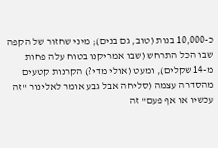כ-10,000 בנות (טוב, גם בנים); מיני שחזור של הקפה שבו הכל התרחש (שבו אמריקנו בטוח עלה פחות מ-14 שקלים), ומעט (אולי מדי?) הקרנות קטעים מהסדרה עצמה (סליחה אבל גבע אומר לאלינור "זה עכשיו או אף פעם" זה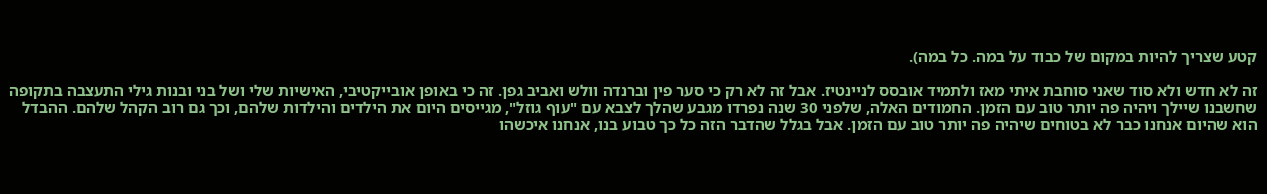קטע שצריך להיות במקום של כבוד על במה. כל במה).

זה לא חדש ולא סוד שאני סוחבת איתי מאז ולתמיד אובסס לניינטיז. אבל זה לא רק כי סער פין וברנדה וולש ואביב גפן. זה כי באופן אובייקטיבי, האישיות שלי ושל בני ובנות גילי התעצבה בתקופה שחשבנו שיילך ויהיה פה יותר טוב עם הזמן. החמודים האלה, שלפני 30 שנה נפרדו מגבע שהלך לצבא עם "עוף גוזל", מגייסים היום את הילדים והילדות שלהם, וכך גם רוב הקהל שלהם. ההבדל הוא שהיום אנחנו כבר לא בטוחים שיהיה פה יותר טוב עם הזמן. אבל בגלל שהדבר הזה כל כך טבוע בנו, אנחנו איכשהו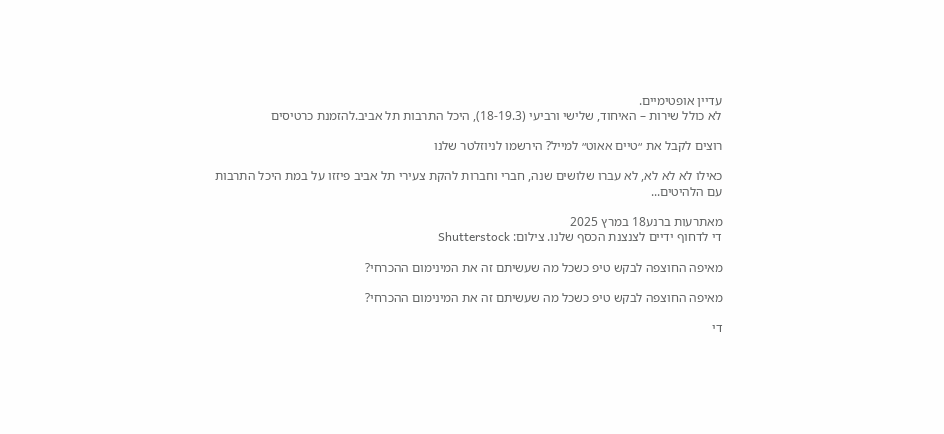עדיין אופטימיים.
לא כולל שירות – האיחוד, שלישי ורביעי (18-19.3), היכל התרבות תל אביב.להזמנת כרטיסים

רוצים לקבל את ״טיים אאוט״ למייל? הירשמו לניוזלטר שלנו

כאילו לא לא לא, לא עברו שלושים שנה, חברי וחברות להקת צעירי תל אביב פיזזו על במת היכל התרבות עם הלהיטים...

מאתרעות ברנע18 במרץ 2025
די לדחוף ידיים לצנצנת הכסף שלנו. צילום: Shutterstock

מאיפה החוצפה לבקש טיפ כשכל מה שעשיתם זה את המינימום ההכרחי?

מאיפה החוצפה לבקש טיפ כשכל מה שעשיתם זה את המינימום ההכרחי?

די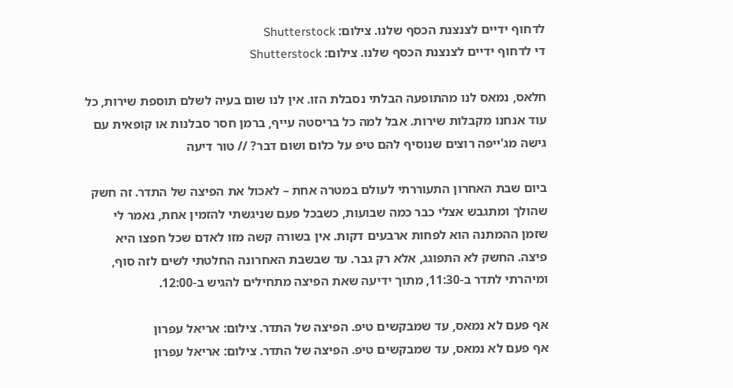לדחוף ידיים לצנצנת הכסף שלנו. צילום: Shutterstock
די לדחוף ידיים לצנצנת הכסף שלנו. צילום: Shutterstock

חלאס, נמאס לנו מהתופעה הבלתי נסבלת הזו. אין לנו שום בעיה לשלם תוספת שירות, כל עוד אנחנו מקבלות שירות. אבל למה כל בריסטה עייף, ברמן חסר סבלנות או קופאית עם גישה מג'ייפה רוצים שנוסיף להם טיפ על כלום ושום דבר? // טור דיעה

ביום שבת האחרון התעוררתי לעולם במטרה אחת – לאכול את הפיצה של התדר. זה חשק שהולך ומתגבש אצלי כבר כמה שבועות, כשבכל פעם שניגשתי להזמין אחת, נאמר לי שזמן ההמתנה הוא לפחות ארבעים דקות. אין בשורה קשה מזו לאדם שכל חפצו היא פיצה. החשק לא התפוגג, אלא רק גבר. עד שבשבת האחרונה החלטתי לשים לזה סוף, ומיהרתי לתדר ב-11:30, מתוך ידיעה שאת הפיצה מתחילים להגיש ב-12:00.

אף פעם לא נמאס, עד שמבקשים טיפ. הפיצה של התדר. צילום: אריאל עפרון
אף פעם לא נמאס, עד שמבקשים טיפ. הפיצה של התדר. צילום: אריאל עפרון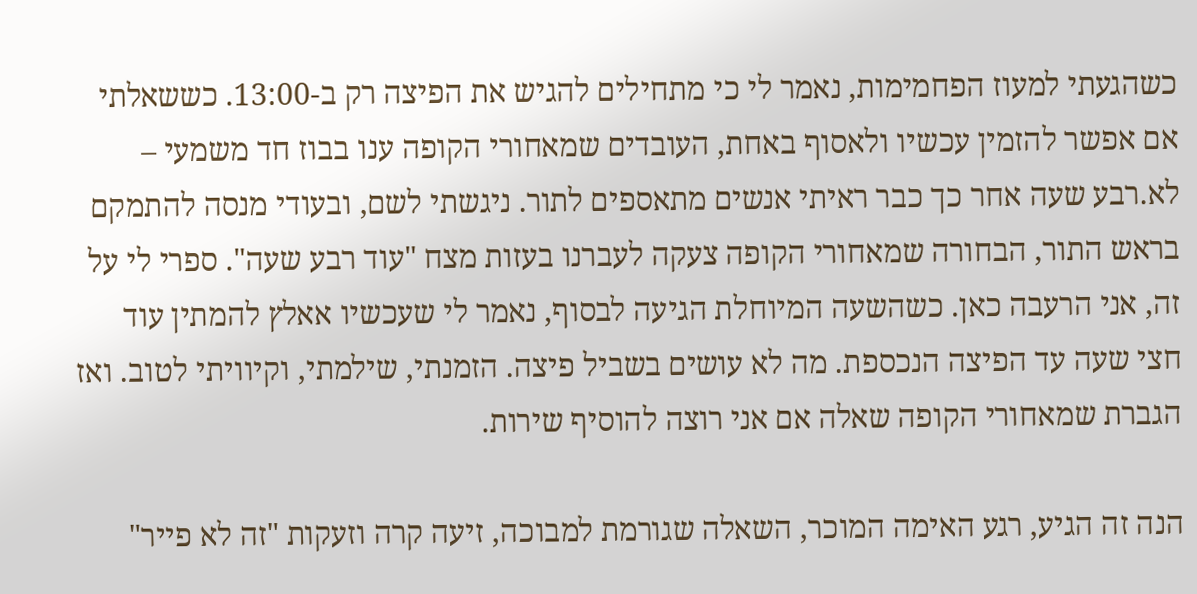כשהגעתי למעוז הפחמימות, נאמר לי כי מתחילים להגיש את הפיצה רק ב-13:00. כששאלתי אם אפשר להזמין עכשיו ולאסוף באחת, העובדים שמאחורי הקופה ענו בבוז חד משמעי – לא.רבע שעה אחר כך כבר ראיתי אנשים מתאספים לתור. ניגשתי לשם, ובעודי מנסה להתמקם בראש התור, הבחורה שמאחורי הקופה צעקה לעברנו בעזות מצח "עוד רבע שעה". ספרי לי על זה, אני הרעבה כאן. כשהשעה המיוחלת הגיעה לבסוף, נאמר לי שעכשיו אאלץ להמתין עוד חצי שעה עד הפיצה הנכספת. מה לא עושים בשביל פיצה. הזמנתי, שילמתי, וקיוויתי לטוב. ואז הגברת שמאחורי הקופה שאלה אם אני רוצה להוסיף שירות.

הנה זה הגיע, רגע האימה המוכר, השאלה שגורמת למבוכה, זיעה קרה וזעקות "זה לא פייר"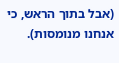(אבל בתוך הראש, כי אנחנו מנומסות).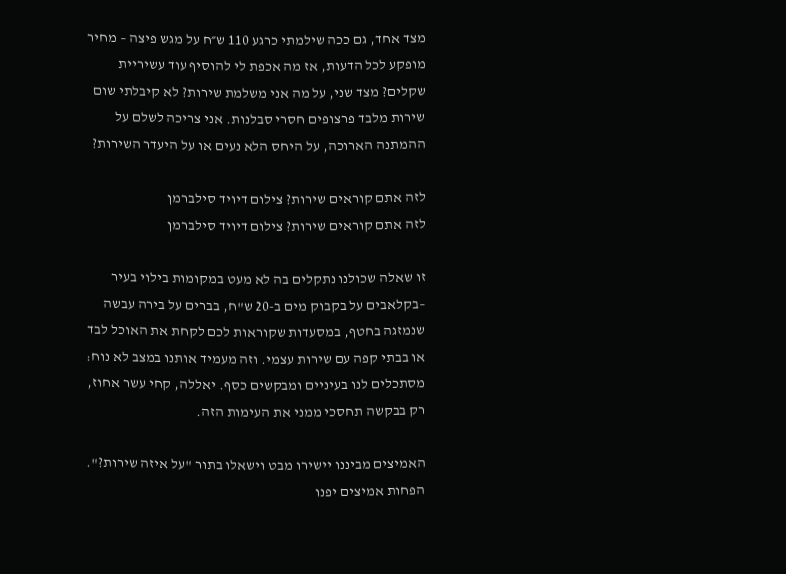מצד אחד, גם ככה שילמתי כרגע 110 ש״ח על מגש פיצה – מחיר מופקע לכל הדעות, אז מה אכפת לי להוסיף עוד עשיריית שקלים? מצד שני, על מה אני משלמת שירות? לא קיבלתי שום שירות מלבד פרצופים חסרי סבלנות. אני צריכה לשלם על ההמתנה הארוכה, על היחס הלא נעים או על היעדר השירות?

לזה אתם קוראים שירות? צילום דיויד סילברמן
לזה אתם קוראים שירות? צילום דיויד סילברמן

זו שאלה שכולנו נתקלים בה לא מעט במקומות בילוי בעיר –בקלאבים על בקבוק מים ב-20 ש"ח, בברים על בירה עבשה שנמזגה בחטף, במסעדות שקוראות לכם לקחת את האוכל לבד או בבתי קפה עם שירות עצמי. וזה מעמיד אותנו במצב לא נוח: מסתכלים לנו בעיניים ומבקשים כסף. יאללה, קחי עשר אחוז, רק בבקשה תחסכי ממני את העימות הזה.

האמיצים מביננו יישירו מבט וישאלו בתור "על איזה שירות?". הפחות אמיצים יפנו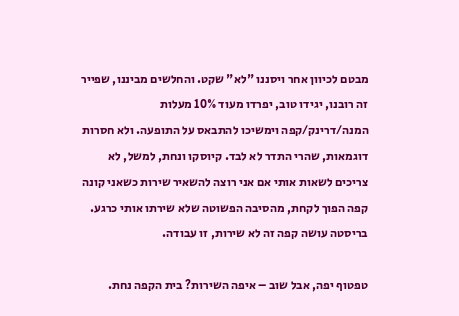מבטם לכיוון אחר ויסננו "לא" שקט. והחלשים מביננו, שפייר זה רובנו, יגידו טוב, יפרדו מעוד 10% מעלות המנה/דרינק/קפה וימשיכו להתבאס על התופעה. ולא חסרות דוגמאות, שהרי התדר לא לבד. קיוסקו ונחת, למשל, לא צריכים לשאות אותי אם אני רוצה להשאיר שירות כשאני קונה קפה הפוך לקחת, מהסיבה הפשוטה שלא שירתו אותי כרגע. בריסטה עושה קפה זה לא שירות, זו עבודה.

טפטוף יפה, אבל שוב – איפה השירות? בית הקפה נחת.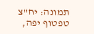תמונה: יח"צ
טפטוף יפה,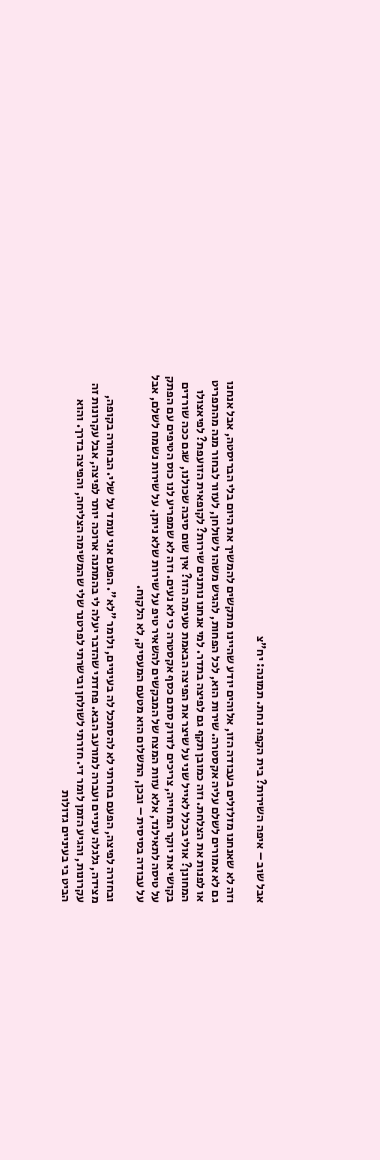אבל שוב – איפה השירות? בית הקפה נחת. תמונה: יח"צ

וזה לא שאנחנו מזלזלים בעבודה הזו, אלוהים יודע שהיינו מתקשים להמשיך את היום בלי הבריסטה, אבל אנחנו גם לא אמורים לשלם עליה אקסטרה. שירות הוא, לכל הפחות, להגיש משהו לשולחן, לעזור לבחור מנה מהתפריט או לפנות את הצלחת. וזה כמובן תקף גם לפיצה בתדר. למי אנחנו נותנים שירות? לקופאית הזועפת? לפיאצולו המחונן? אולי בכלל לאייל שני על שיצר את הפיצה הבאמת טעימה הזו? אין שום סיבה שכולנו, שגם ככה שורדים בקושי את יוקר המחייה, צריכים לזרוק סתם כסף אקסטרה כי לא נעים. וזה לא שמפריע לנו כוס הטיפים עם הפתק על טיסה לתאילנד, אלא עזות המצח של המבקשים להשאיר טיפ על שירות שלא ניתן. על שירות נשמח לשלם, אבל על עבודה בסיסית – ובכן, התשלום הוא מטעם המעסיק, לא הלקוח.

ובחזרה לפיצה, הפעם בחרתי לא להסתכל לה בעיניים, ולומר "לא". הפעם אני עומד על שלי. הבחורה בקופה, מצידה, גלגלה עיניים ועברה למורעב הבא. פחדתי שהדבר יעלה לי בהמתנה ארוכה יותר לפיצה, אבל עקרונות זה עקרונות, והגיע הזמן לומר די. חזרתי לשולחן ובישרתי לפרטנר שלי שהמשימה הצליחה, והפיצה בדרך. והוא הביט בי בעיניים גדולות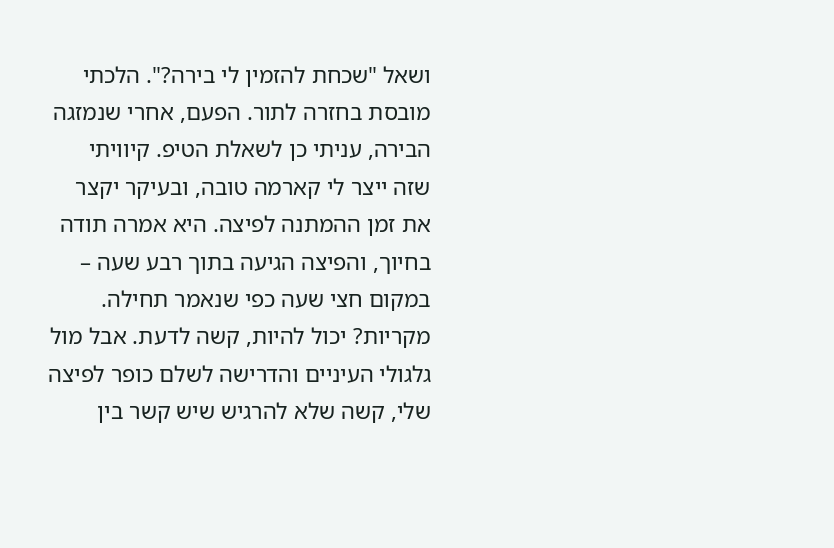ושאל "שכחת להזמין לי בירה?". הלכתי מובסת בחזרה לתור. הפעם, אחרי שנמזגה הבירה, עניתי כן לשאלת הטיפ. קיוויתי שזה ייצר לי קארמה טובה, ובעיקר יקצר את זמן ההמתנה לפיצה. היא אמרה תודה בחיוך, והפיצה הגיעה בתוך רבע שעה – במקום חצי שעה כפי שנאמר תחילה. מקריות? יכול להיות, קשה לדעת. אבל מול גלגולי העיניים והדרישה לשלם כופר לפיצה שלי, קשה שלא להרגיש שיש קשר בין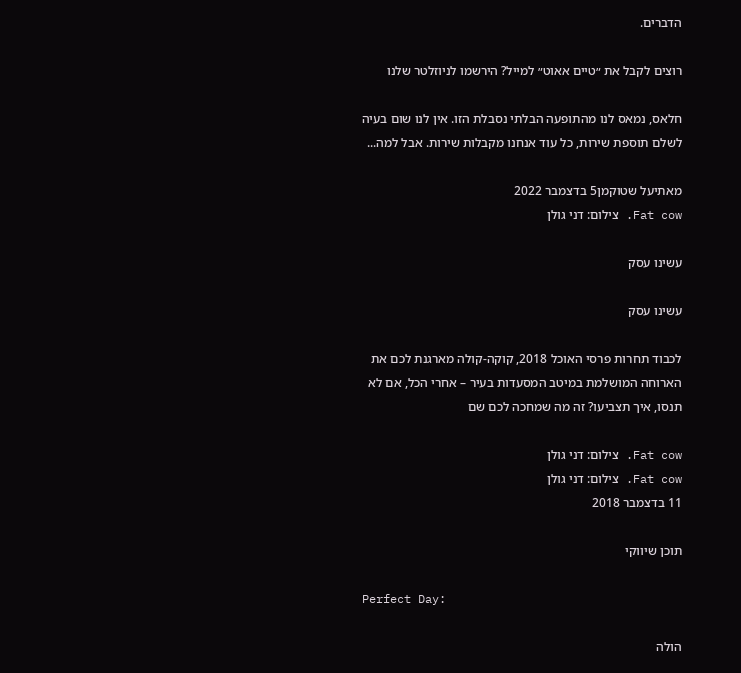הדברים.

רוצים לקבל את ״טיים אאוט״ למייל? הירשמו לניוזלטר שלנו

חלאס, נמאס לנו מהתופעה הבלתי נסבלת הזו. אין לנו שום בעיה לשלם תוספת שירות, כל עוד אנחנו מקבלות שירות. אבל למה...

מאתיעל שטוקמן5 בדצמבר 2022
Fat cow. צילום: דני גולן

עשינו עסק

עשינו עסק

לכבוד תחרות פרסי האוכל 2018, קוקה-קולה מארגנת לכם את הארוחה המושלמת במיטב המסעדות בעיר – אחרי הכל, אם לא תנסו, איך תצביעו? זה מה שמחכה לכם שם

Fat cow. צילום: דני גולן
Fat cow. צילום: דני גולן
11 בדצמבר 2018

תוכן שיווקי

Perfect Day:

הולה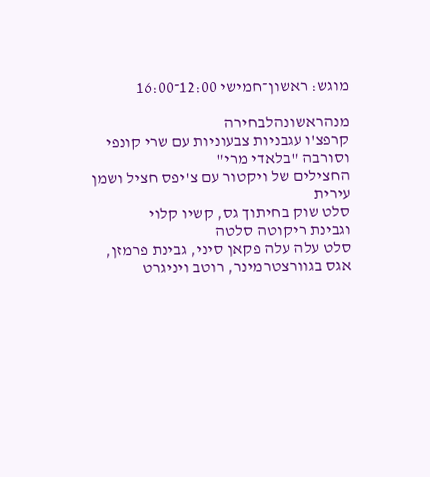מוגש: ראשון־חמישי 12:00־16:00

מנהראשונהלבחירה
קרפצ'ו עגבניות צבעוניות עם שרי קונפי וסורבה "בלאדי מרי"
החצילים של ויקטור עם צ'יפס חציל ושמן עירית
סלט שוק בחיתוך גס, קשיו קלוי
וגבינת ריקוטה סלטה
סלט עלה עלה פקאן סיני, גבינת פרמזן,
אגס בגוורצטרמינר, רוטב ויניגרט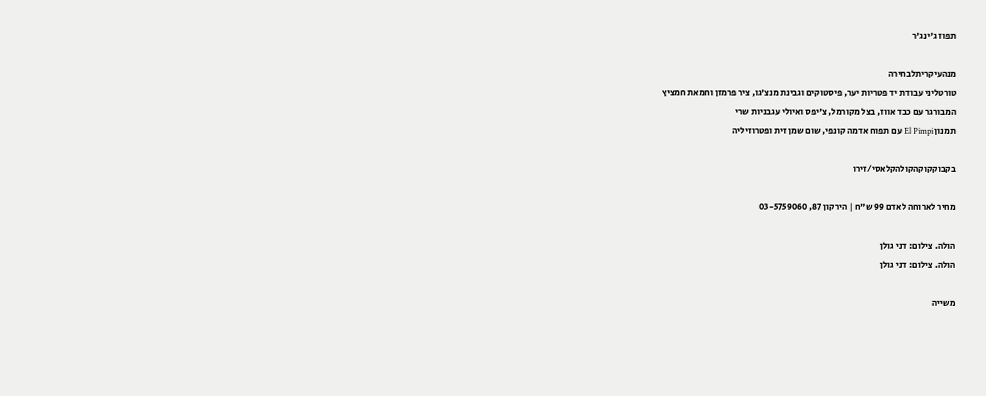תפוז ג'ינג'ר

מנהעיקריתלבחירה
טורטליני עבודת יד פטריות יער, פיסטוקים וגבינת מנצ'גו, ציר פרמזן וחמאת חמציץ
המבורגר עם כבד אווז, בצל מקורמל, צ'יפס ואיולי עגבניות שרי
תמנון El Pimpi עם תפוח אדמה קונפי, שום שמן זית ופטרוזיליה

בקבוקקוקהקולהקלאסי/זירו

מחיר לארוחה לאדם 99 ש"ח | הירקון 87, 03-5759060

הולה. צילום: דני גולן
הולה. צילום: דני גולן

משייה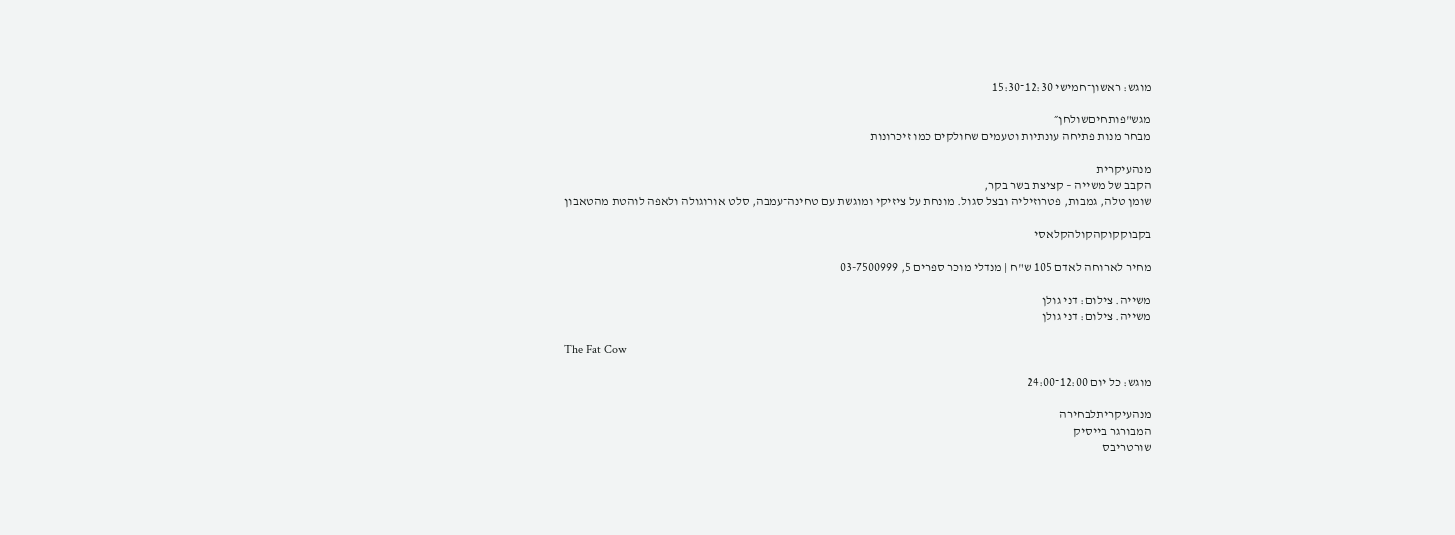מוגש: ראשון־חמישי 12:30־15:30

מגש"פותחיםשולחן״
מבחר מנות פתיחה עונתיות וטעמים שחולקים כמו זיכרונות

מנהעיקרית
הקבב של משייה – קציצת בשר בקר,
שומן טלה, גמבות, פטרוזיליה ובצל סגול. מונחת על ציזיקי ומוגשת עם טחינה־עמבה, סלט אורוגולה ולאפה לוהטת מהטאבון

בקבוקקוקהקולהקלאסי

מחיר לארוחה לאדם 105 ש"ח | מנדלי מוכר ספרים 5, 03-7500999

משייה. צילום: דני גולן
משייה. צילום: דני גולן

The Fat Cow

מוגש: כל יום 12:00־24:00

מנהעיקריתלבחירה
המבורגר בייסיק
שורטריבס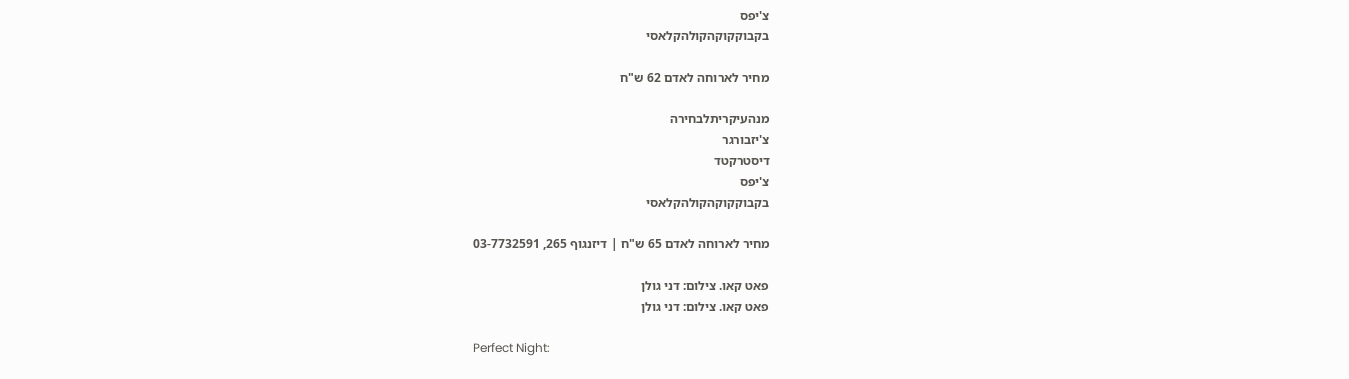צ'יפס
בקבוקקוקהקולהקלאסי

מחיר לארוחה לאדם 62 ש"ח

מנהעיקריתלבחירה
צ'יזבורגר
דיסטרקטד
צ'יפס
בקבוקקוקהקולהקלאסי

מחיר לארוחה לאדם 65 ש"ח | דיזנגוף 265, 03-7732591

פאט קאו. צילום: דני גולן
פאט קאו. צילום: דני גולן

Perfect Night: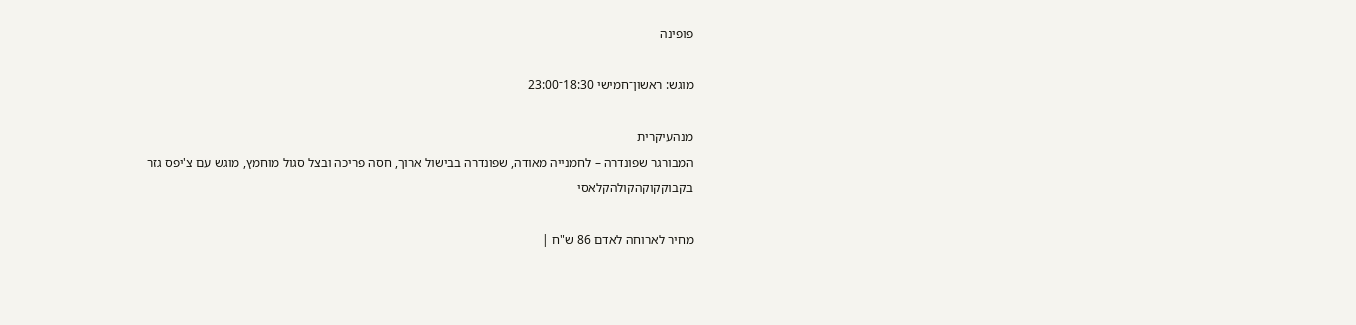פופינה

מוגש: ראשון־חמישי 18:30־23:00

מנהעיקרית
המבורגר שפונדרה – לחמנייה מאודה, שפונדרה בבישול ארוך, חסה פריכה ובצל סגול מוחמץ, מוגש עם צ'יפס גזר
בקבוקקוקהקולהקלאסי

מחיר לארוחה לאדם 86 ש"ח |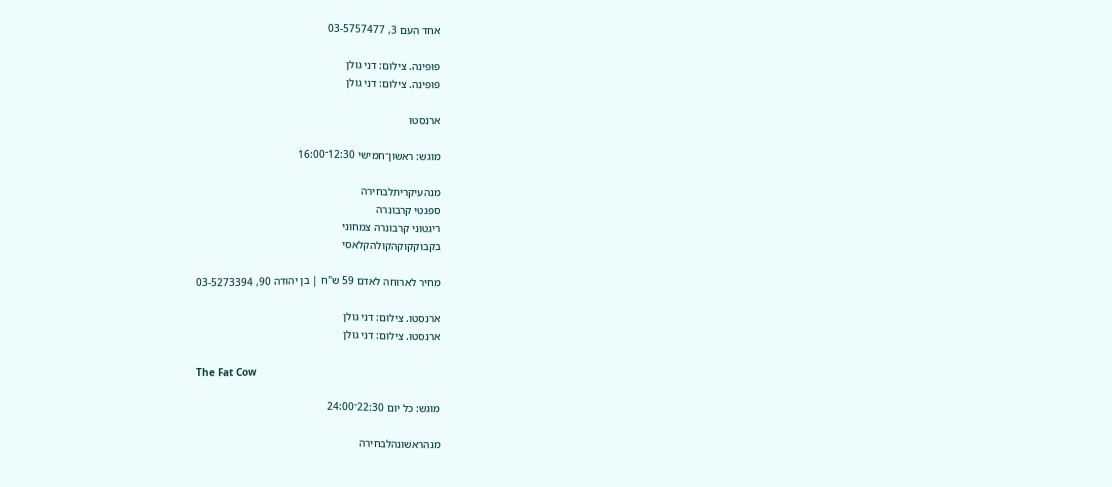אחד העם 3, 03-5757477

פופינה. צילום: דני גולן
פופינה. צילום: דני גולן

ארנסטו

מוגש: ראשון־חמישי 12:30־16:00

מנהעיקריתלבחירה
ספגטי קרבונרה
ריגטוני קרבונרה צמחוני
בקבוקקוקהקולהקלאסי

מחיר לארוחה לאדם 59 ש"ח | בן יהודה 90, 03-5273394

ארנסטו. צילום: דני גולן
ארנסטו. צילום: דני גולן

The Fat Cow

מוגש: כל יום 22:30־24:00

מנהראשונהלבחירה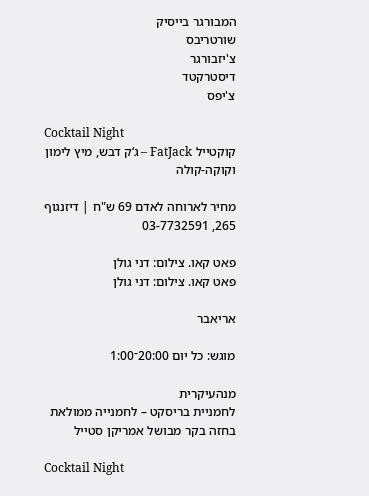המבורגר בייסיק
שורטריבס
צ'יזבורגר
דיסטרקטד
צ'יפס

Cocktail Night
קוקטייל FatJack – ג‘ק דבש, מיץ לימון וקוקה-קולה

מחיר לארוחה לאדם 69 ש"ח | דיזנגוף 265, 03-7732591

פאט קאו. צילום: דני גולן
פאט קאו. צילום: דני גולן

אריאבר

מוגש: כל יום 20:00־1:00

מנהעיקרית
לחמניית בריסקט – לחמנייה ממולאת בחזה בקר מבושל אמריקן סטייל

Cocktail Night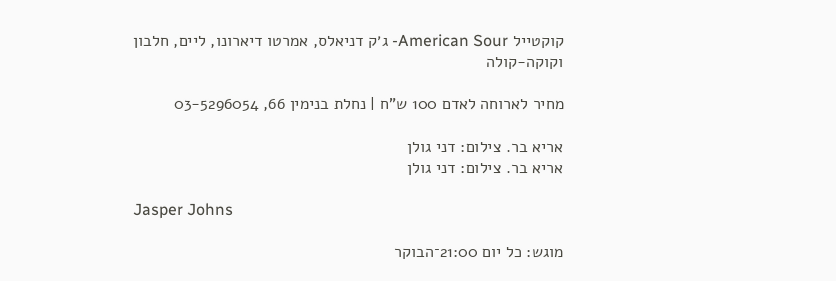קוקטייל American Sour- ג׳ק דניאלס, אמרטו דיארונו, ליים, חלבון
וקוקה-קולה

מחיר לארוחה לאדם 100 ש"ח | נחלת בנימין 66, 03-5296054

אריא בר. צילום: דני גולן
אריא בר. צילום: דני גולן

Jasper Johns

מוגש: כל יום 21:00־הבוקר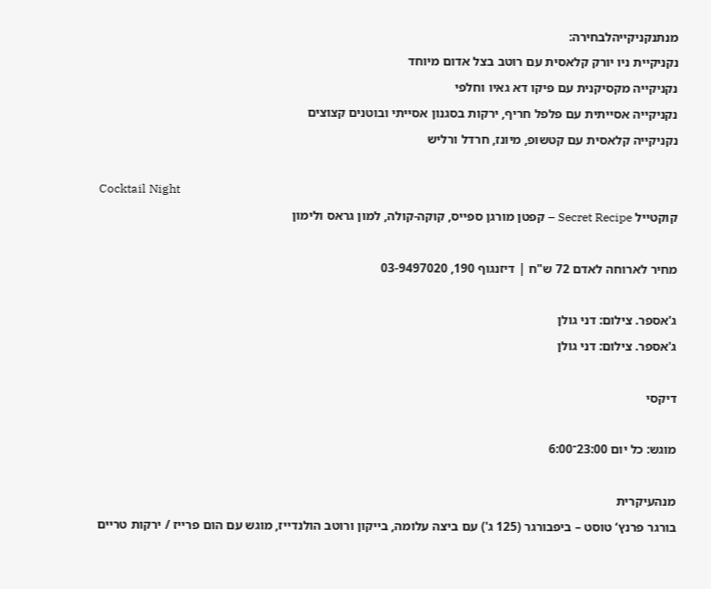מנתנקניקייהלבחירה:
נקניקיית ניו יורק קלאסית עם רוטב בצל אדום מיוחד
נקניקייה מקסיקנית עם פיקו דא גאיו וחלפי
נקניקייה אסייתית עם פלפל חריף, ירקות בסגנון אסייתי ובוטנים קצוצים
נקניקייה קלאסית עם קטשופ, מיונז, חרדל ורליש

Cocktail Night
קוקטייל Secret Recipe – קפטן מורגן ספייס, קוקה-קולה, למון גראס ולימון

מחיר לארוחה לאדם 72 ש"ח | דיזנגוף 190, 03-9497020

ג'אספר. צילום: דני גולן
ג'אספר. צילום: דני גולן

דיקסי

מוגש: כל יום 23:00־6:00

מנהעיקרית
בורגר פרנץ‘ טוסט – ביפבורגר (125 ג') עם ביצה עלומה, בייקון ורוטב הולנדייז, מוגש עם הום פרייז / ירקות טריים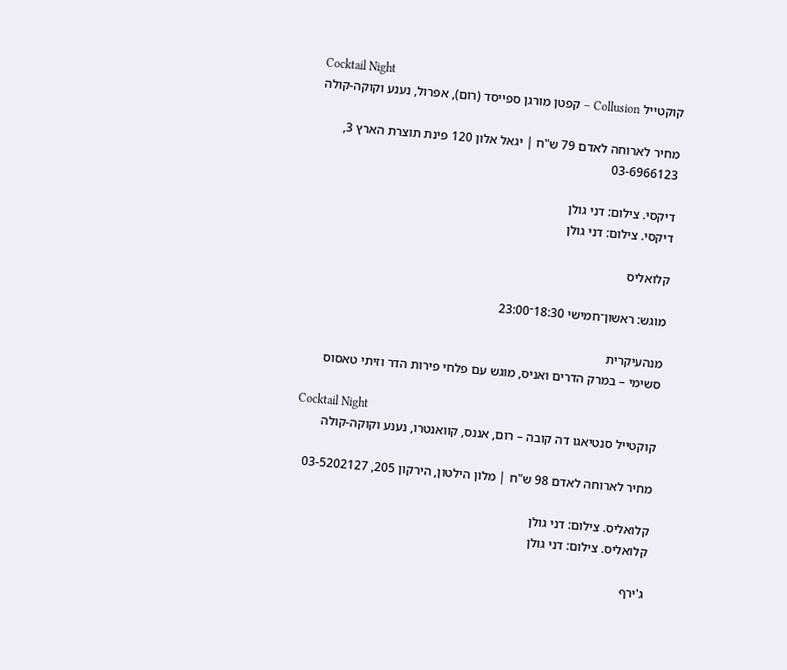Cocktail Night
קוקטייל Collusion – קפטן מורגן ספייסד (רום), אפרול, נענע וקוקה-קולה

מחיר לארוחה לאדם 79 ש"ח | יגאל אלון 120 פינת תוצרת הארץ 3,
03-6966123

דיקסי. צילום: דני גולן
דיקסי. צילום: דני גולן

קלואליס

מוגש: ראשון־חמישי 18:30־23:00

מנהעיקרית
סשימי – במרק הדרים ואניס, מוגש עם פלחי פירות הדר וזיתי טאסוס

Cocktail Night
קוקטייל סנטיאגו דה קובה – רום, אננס, קוואנטרו, נענע וקוקה-קולה

מחיר לארוחה לאדם 98 ש"ח | מלון הילטון, הירקון 205, 03-5202127

קלואליס. צילום: דני גולן
קלואליס. צילום: דני גולן

ג'ירף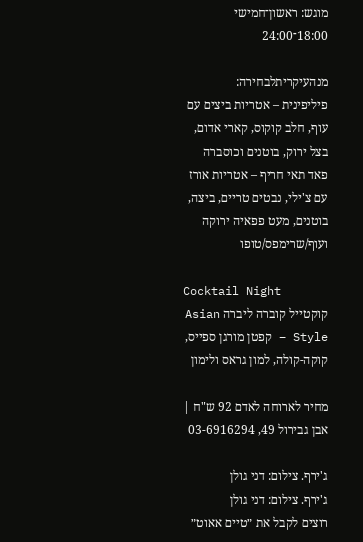מוגש: ראשון־חמישי 18:00־24:00

מנהעיקריתלבחירה:
פיליפינית – אטריות ביצים עם עוף, חלב קוקוס, קארי אדום, בצל ירוק, בוטנים וכוסברה
פאד תאי חריף – אטריות אורז עם צ'ילי, נבטים טריים, ביצה, בוטנים, מעט פפאיה ירוקה ועוף/שרימפס/טופו

Cocktail Night
קוקטייל קוברה ליברה Asian Style – קפטן מורגן ספייס, קוקה-קולה, למון גראס ולימון

מחיר לארוחה לאדם 92 ש"ח | אבן גבירול 49, 03-6916294

ג'ירף. צילום: דני גולן
ג'ירף. צילום: דני גולן
רוצים לקבל את ״טיים אאוט״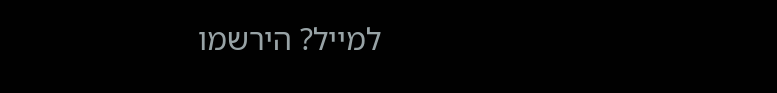למייל? הירשמו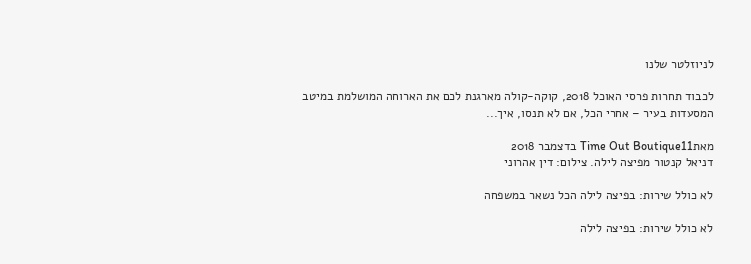לניוזלטר שלנו

לכבוד תחרות פרסי האוכל 2018, קוקה-קולה מארגנת לכם את הארוחה המושלמת במיטב המסעדות בעיר – אחרי הכל, אם לא תנסו, איך...

מאתTime Out Boutique11 בדצמבר 2018
דניאל קנטור מפיצה לילה. צילום: דין אהרוני

לא כולל שירות: בפיצה לילה הכל נשאר במשפחה

לא כולל שירות: בפיצה לילה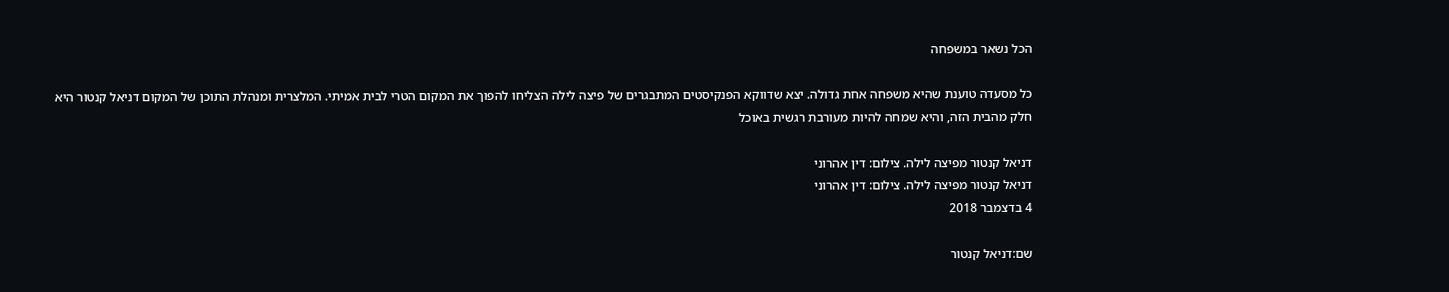הכל נשאר במשפחה

כל מסעדה טוענת שהיא משפחה אחת גדולה. יצא שדווקא הפנקיסטים המתבגרים של פיצה לילה הצליחו להפוך את המקום הטרי לבית אמיתי. המלצרית ומנהלת התוכן של המקום דניאל קנטור היא חלק מהבית הזה, והיא שמחה להיות מעורבת רגשית באוכל

דניאל קנטור מפיצה לילה. צילום: דין אהרוני
דניאל קנטור מפיצה לילה. צילום: דין אהרוני
4 בדצמבר 2018

שם:דניאל קנטור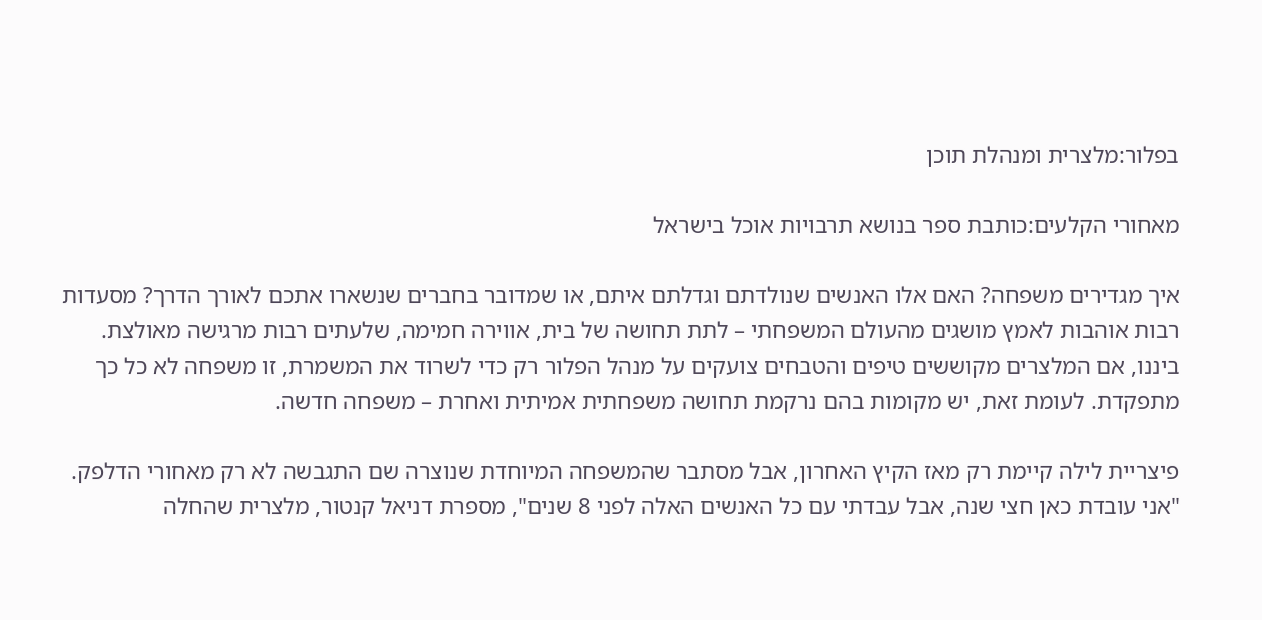בפלור:מלצרית ומנהלת תוכן

מאחורי הקלעים:כותבת ספר בנושא תרבויות אוכל בישראל

איך מגדירים משפחה? האם אלו האנשים שנולדתם וגדלתם איתם, או שמדובר בחברים שנשארו אתכם לאורך הדרך? מסעדות רבות אוהבות לאמץ מושגים מהעולם המשפחתי – לתת תחושה של בית, אווירה חמימה, שלעתים רבות מרגישה מאולצת. ביננו, אם המלצרים מקוששים טיפים והטבחים צועקים על מנהל הפלור רק כדי לשרוד את המשמרת, זו משפחה לא כל כך מתפקדת. לעומת זאת, יש מקומות בהם נרקמת תחושה משפחתית אמיתית ואחרת – משפחה חדשה.

פיצריית לילה קיימת רק מאז הקיץ האחרון, אבל מסתבר שהמשפחה המיוחדת שנוצרה שם התגבשה לא רק מאחורי הדלפק. "אני עובדת כאן חצי שנה, אבל עבדתי עם כל האנשים האלה לפני 8 שנים", מספרת דניאל קנטור, מלצרית שהחלה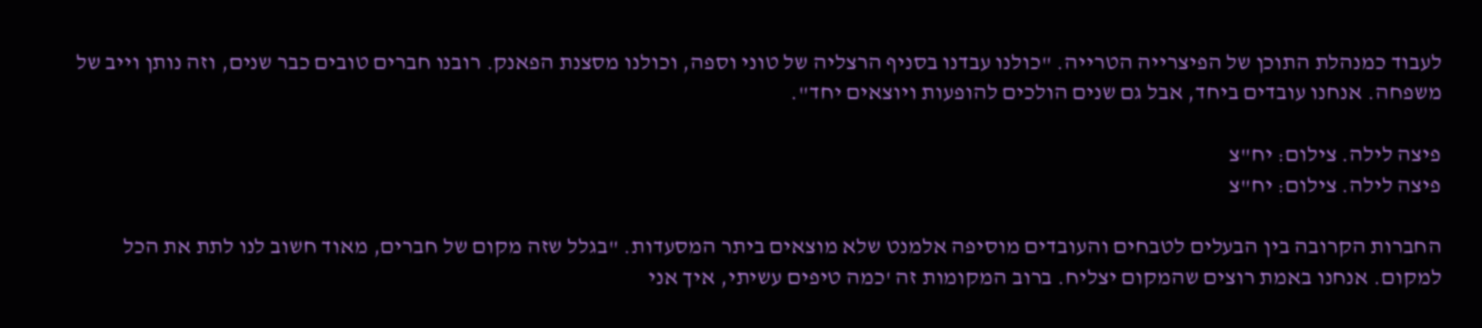לעבוד כמנהלת התוכן של הפיצרייה הטרייה. "כולנו עבדנו בסניף הרצליה של טוני וספה, וכולנו מסצנת הפאנק. רובנו חברים טובים כבר שנים, וזה נותן וייב של משפחה. אנחנו עובדים ביחד, אבל גם שנים הולכים להופעות ויוצאים יחד".

פיצה לילה. צילום: יח"צ
פיצה לילה. צילום: יח"צ

החברות הקרובה בין הבעלים לטבחים והעובדים מוסיפה אלמנט שלא מוצאים ביתר המסעדות. "בגלל שזה מקום של חברים, מאוד חשוב לנו לתת את הכל למקום. אנחנו באמת רוצים שהמקום יצליח. ברוב המקומות זה 'כמה טיפים עשיתי, איך אני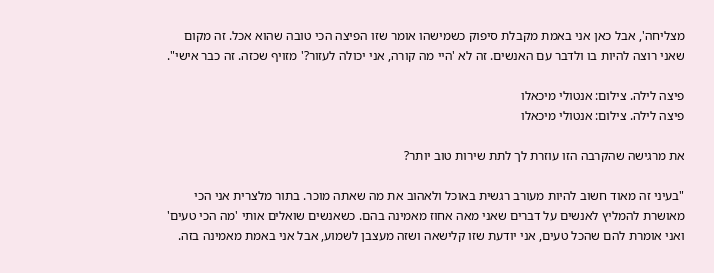מצליחה', אבל כאן אני באמת מקבלת סיפוק כשמישהו אומר שזו הפיצה הכי טובה שהוא אכל. זה מקום שאני רוצה להיות בו ולדבר עם האנשים. זה לא 'היי מה קורה, אני יכולה לעזור?' מזויף שכזה. זה כבר אישי".

פיצה לילה. צילום: אנטולי מיכאלו
פיצה לילה. צילום: אנטולי מיכאלו

את מרגישה שהקרבה הזו עוזרת לך לתת שירות טוב יותר?

"בעיני זה מאוד חשוב להיות מעורב רגשית באוכל ולאהוב את מה שאתה מוכר. בתור מלצרית אני הכי מאושרת להמליץ לאנשים על דברים שאני מאה אחוז מאמינה בהם. כשאנשים שואלים אותי 'מה הכי טעים' ואני אומרת להם שהכל טעים, אני יודעת שזו קלישאה ושזה מעצבן לשמוע, אבל אני באמת מאמינה בזה.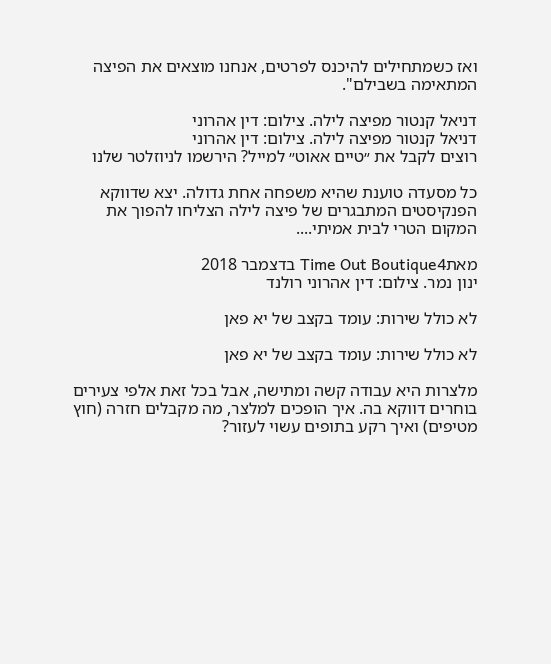ואז כשמתחילים להיכנס לפרטים, אנחנו מוצאים את הפיצה המתאימה בשבילם".

דניאל קנטור מפיצה לילה. צילום: דין אהרוני
דניאל קנטור מפיצה לילה. צילום: דין אהרוני
רוצים לקבל את ״טיים אאוט״ למייל? הירשמו לניוזלטר שלנו

כל מסעדה טוענת שהיא משפחה אחת גדולה. יצא שדווקא הפנקיסטים המתבגרים של פיצה לילה הצליחו להפוך את המקום הטרי לבית אמיתי....

מאתTime Out Boutique4 בדצמבר 2018
ינון נמר. צילום: דין אהרוני רולנד

לא כולל שירות: עומד בקצב של יא פאן

לא כולל שירות: עומד בקצב של יא פאן

מלצרות היא עבודה קשה ומתישה, אבל בכל זאת אלפי צעירים בוחרים דווקא בה. איך הופכים למלצר, מה מקבלים חזרה (חוץ מטיפים) ואיך רקע בתופים עשוי לעזור?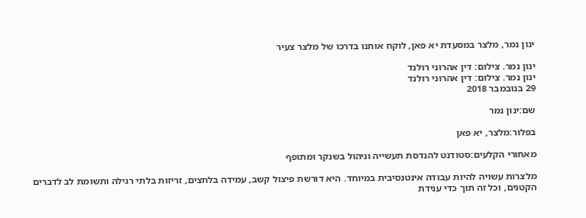ינון נמר, מלצר במסעדת יא פאן, לוקח אותנו בדרכו של מלצר צעיר

ינון נמר. צילום: דין אהרוני רולנד
ינון נמר. צילום: דין אהרוני רולנד
29 בנובמבר 2018

שם:ינון נמר

בפלור:מלצר, יא פאן

מאחורי הקלעים:סטודנט להנדסת תעשייה וניהול בשנקר ומתופף

מלצרות עשויה להיות עבודה אינטנסיבית במיוחד. היא דורשת פיצול קשב, עמידה בלחצים, זריזות בלתי רגילה ותשומת לב לדברים הקטנים, וכל זה תוך כדי ענידת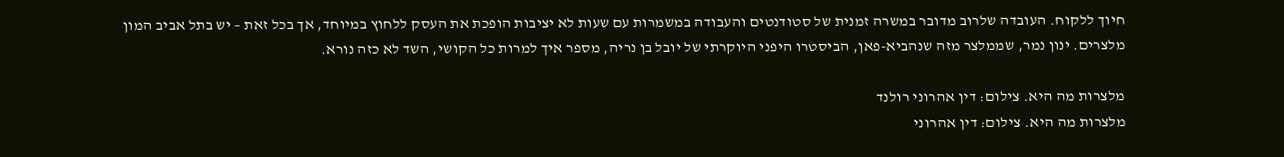חיוך ללקוח. העובדה שלרוב מדובר במשרה זמנית של סטודנטים והעבודה במשמרות עם שעות לא יציבות הופכת את העסק ללחוץ במיוחד, אך בכל זאת – יש בתל אביב המון מלצרים. ינון נמר, שממלצר מזה שנהביא-פאן, הביסטרו היפני היוקרתי של יובל בן נריה, מספר איך למרות כל הקושי, השד לא כזה נורא.

מלצרות מה היא. צילום: דין אהרוני רולנד
מלצרות מה היא. צילום: דין אהרוני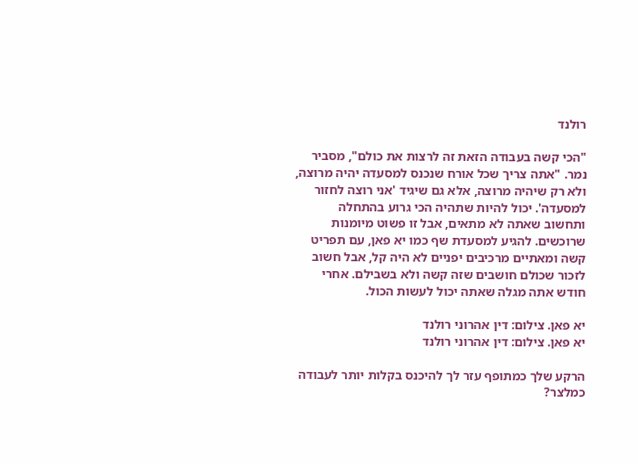רולנד

"הכי קשה בעבודה הזאת זה לרצות את כולם", מסביר נמר. "אתה צריך שכל אורח שנכנס למסעדה יהיה מרוצה, ולא רק שיהיה מרוצה, אלא גם שיגיד 'אני רוצה לחזור למסעדה'. יכול להיות שתהיה הכי גרוע בהתחלה ותחשוב שאתה לא מתאים, אבל זו פשוט מיומנות שרוכשים. להגיע למסעדת שף כמו יא פאן, עם תפריט קשה ומאתיים מרכיבים יפניים לא היה קל, אבל חשוב לזכור שכולם חושבים שזה קשה ולא בשבילם. אחרי חודש אתה מגלה שאתה יכול לעשות הכול.

יא פאן. צילום: דין אהרוני רולנד
יא פאן. צילום: דין אהרוני רולנד

הרקע שלך כמתופף עזר לך להיכנס בקלות יותר לעבודה כמלצר?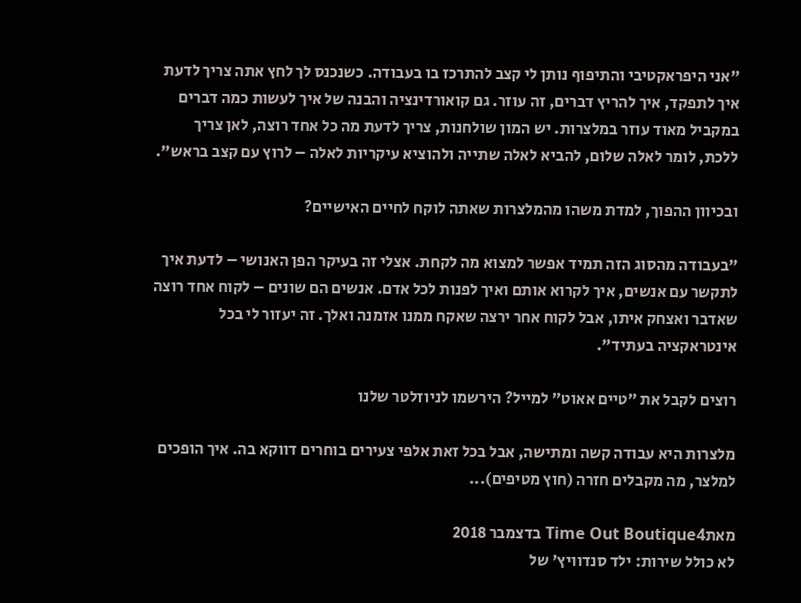"אני היפראקטיבי והתיפוף נותן לי קצב להתרכז בו בעבודה. כשנכנס לך לחץ אתה צריך לדעת איך לתפקד, איך להריץ דברים, זה עוזר. גם קואורדינציה והבנה של איך לעשות כמה דברים במקביל מאוד עוזר במלצרות. יש המון שולחנות, צריך לדעת מה כל אחד רוצה, לאן צריך ללכת, לומר לאלה שלום, להביא לאלה שתייה ולהוציא עיקריות לאלה – לרוץ עם קצב בראש".

ובכיוון ההפוך, למדת משהו מהמלצרות שאתה לוקח לחיים האישיים?

"בעבודה מהסוג הזה תמיד אפשר למצוא מה לקחת. אצלי זה בעיקר הפן האנושי – לדעת איך לתקשר עם אנשים, איך לקרוא אותם ואיך לפנות לכל אדם. אנשים הם שונים – לקוח אחד רוצה שאדבר ואצחק איתו, אבל לקוח אחר ירצה שאקח ממנו אזמנה ואלך. זה יעזור לי בכל אינטראקציה בעתיד".

רוצים לקבל את ״טיים אאוט״ למייל? הירשמו לניוזלטר שלנו

מלצרות היא עבודה קשה ומתישה, אבל בכל זאת אלפי צעירים בוחרים דווקא בה. איך הופכים למלצר, מה מקבלים חזרה (חוץ מטיפים)...

מאתTime Out Boutique4 בדצמבר 2018
לא כולל שירות: ילד סנדוויץ' של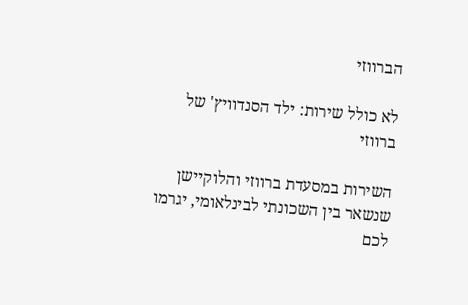הברווזי

לא כולל שירות: ילד הסנדוויץ' של ברווזי

השירות במסעדת ברווזי והלוקיישן שנשאר בין השכונתי לבינלאומי, יגרמו לכם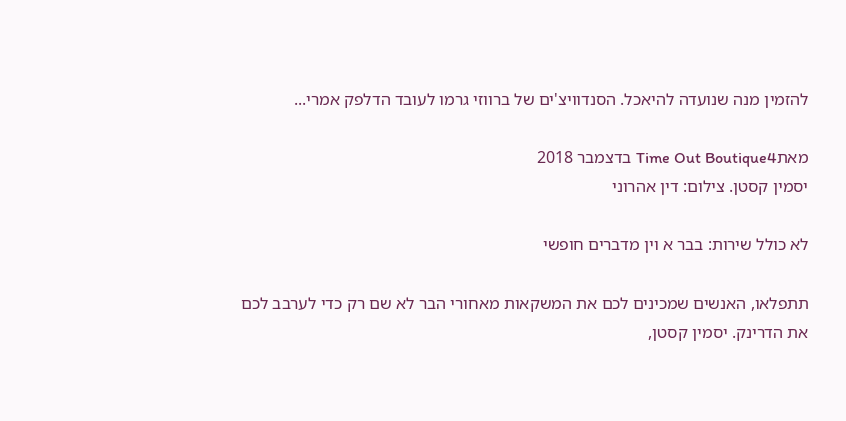להזמין מנה שנועדה להיאכל. הסנדוויצ'ים של ברווזי גרמו לעובד הדלפק אמרי...

מאתTime Out Boutique4 בדצמבר 2018
יסמין קסטן. צילום: דין אהרוני

לא כולל שירות: בבר א וין מדברים חופשי

תתפלאו, האנשים שמכינים לכם את המשקאות מאחורי הבר לא שם רק כדי לערבב לכם את הדרינק. יסמין קסטן,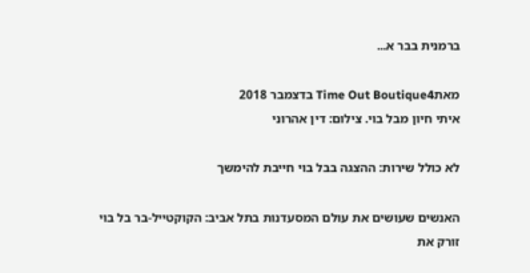ברמנית בבר א...

מאתTime Out Boutique4 בדצמבר 2018
איתי חיון מבל בוי. צילום: דין אהרוני

לא כולל שירות: ההצגה בבל בוי חייבת להימשך

האנשים שעושים את עולם המסעדנות בתל אביב: הקוקטייל-בר בל בוי זורק את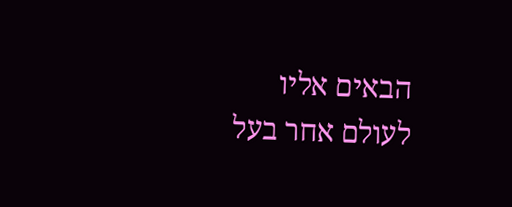הבאים אליו לעולם אחר בעל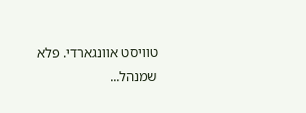טוויסט אוונגארדי. פלא שמנהל...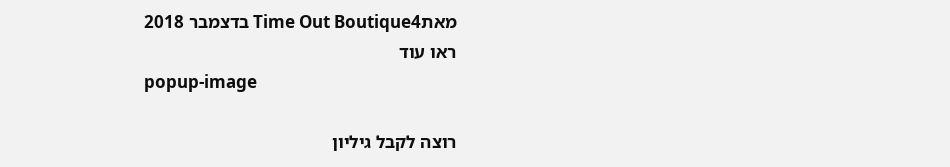מאתTime Out Boutique4 בדצמבר 2018
ראו עוד
popup-image

רוצה לקבל גיליון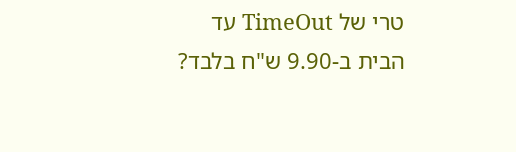טרי של TimeOut עד הבית ב-9.90 ש"ח בלבד?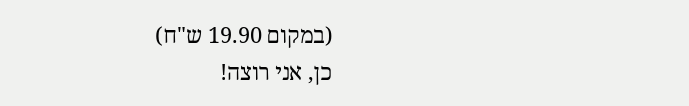(במקום 19.90 ש"ח)
כן, אני רוצה!